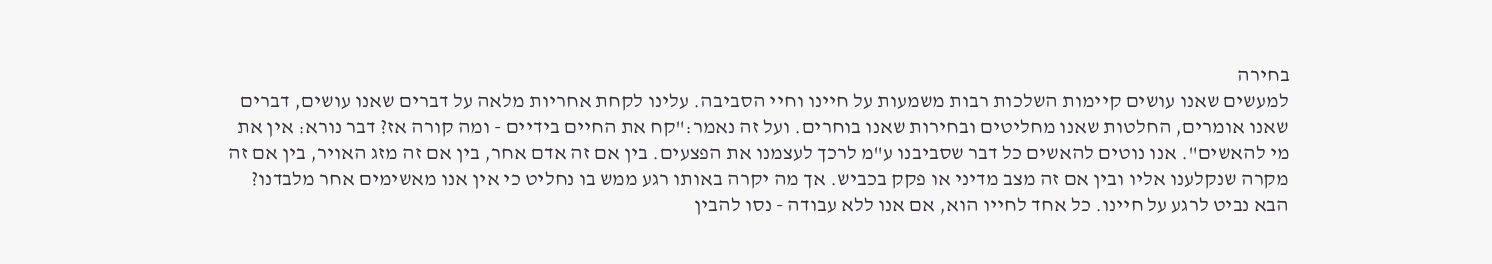בחירה
למעשים שאנו עושים קיימות השלכות רבות משמעות על חיינו וחיי הסביבה. עלינו לקחת אחריות מלאה על דברים שאנו עושים, דברים שאנו אומרים, החלטות שאנו מחליטים ובחירות שאנו בוחרים. ועל זה נאמר:"קח את החיים בידיים - ומה קורה אז? דבר נורא: אין את מי להאשים". אנו נוטים להאשים כל דבר שסביבנו ע"מ לרכך לעצמנו את הפצעים. בין אם זה אדם אחר, בין אם זה מזג האויר, בין אם זה מקרה שנקלענו אליו ובין אם זה מצב מדיני או פקק בכביש. אך מה יקרה באותו רגע ממש בו נחליט כי אין אנו מאשימים אחר מלבדנו? הבא נביט לרגע על חיינו. כל אחד לחייו הוא, אם אנו ללא עבודה - נסו להבין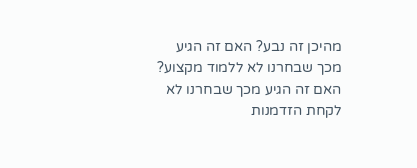מהיכן זה נבע? האם זה הגיע מכך שבחרנו לא ללמוד מקצוע? האם זה הגיע מכך שבחרנו לא לקחת הזדמנות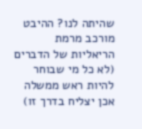שהיתה לנו? ההיבט מורכב מרמת הריאליות של הדברים (לא כל מי שבוחר להיות ראש ממשלה אכן יצליח בדרך זו)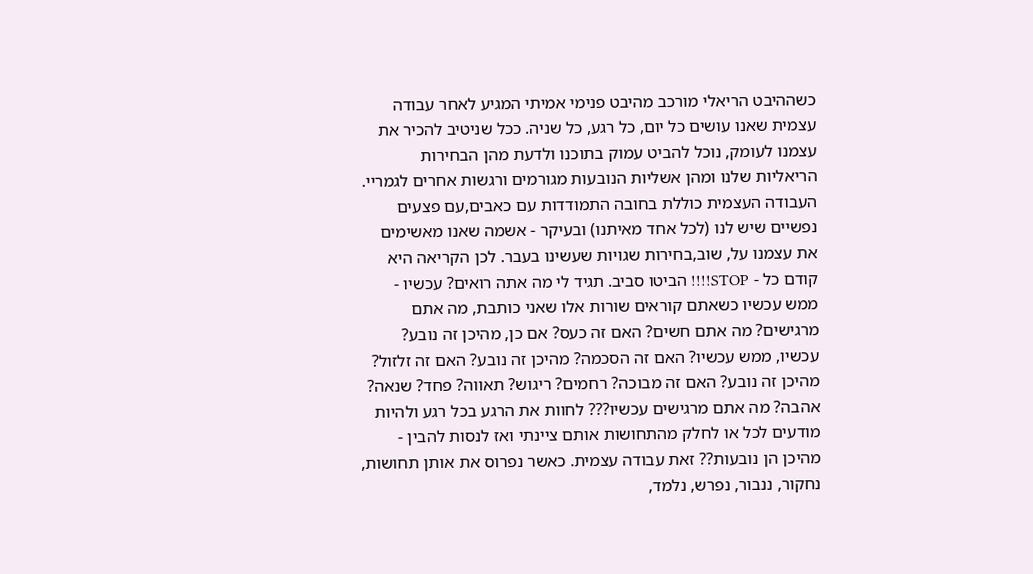כשההיבט הריאלי מורכב מהיבט פנימי אמיתי המגיע לאחר עבודה עצמית שאנו עושים כל יום, כל רגע, כל שניה. ככל שניטיב להכיר את עצמנו לעומק, נוכל להביט עמוק בתוכנו ולדעת מהן הבחירות הריאליות שלנו ומהן אשליות הנובעות מגורמים ורגשות אחרים לגמריי. העבודה העצמית כוללת בחובה התמודדות עם כאבים,עם פצעים נפשיים שיש לנו (לכל אחד מאיתנו) ובעיקר - אשמה שאנו מאשימים את עצמנו על, שוב,בחירות שגויות שעשינו בעבר. לכן הקריאה היא קודם כל - STOP!!!! הביטו סביב. תגיד לי מה אתה רואים? עכשיו - ממש עכשיו כשאתם קוראים שורות אלו שאני כותבת, מה אתם מרגישים? מה אתם חשים? האם זה כעס? אם כן, מהיכן זה נובע? עכשיו, ממש עכשיו? האם זה הסכמה? מהיכן זה נובע? האם זה זלזול? מהיכן זה נובע? האם זה מבוכה? רחמים? ריגוש? תאווה? פחד? שנאה? אהבה? מה אתם מרגישים עכשיו??? לחוות את הרגע בכל רגע ולהיות מודעים לכל או לחלק מהתחושות אותם ציינתי ואז לנסות להבין - מהיכן הן נובעות?? זאת עבודה עצמית. כאשר נפרוס את אותן תחושות, נחקור, ננבור, נפרש, נלמד,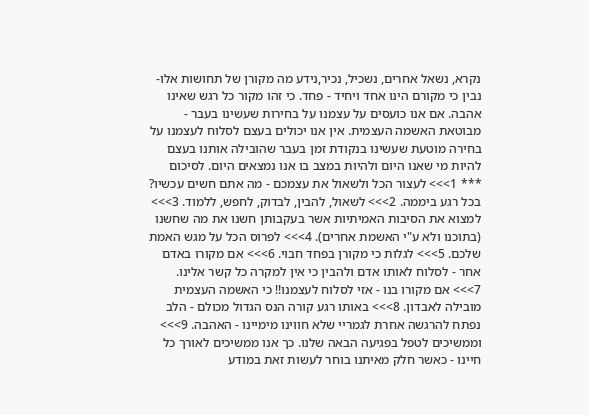נקרא, נשאל אחרים, נשכיל, נכיר,נידע מה מקורן של תחושות אלו- נבין כי מקורם הינו אחד ויחיד - פחד. כי זהו מקור כל רגש שאינו אהבה. אם אנו כועסים על עצמנו על בחירות שעשינו בעבר - מבוטאת האשמה העצמית. אין אנו יכולים בעצם לסלוח לעצמנו על בחירה מוטעת שעשינו בנקודת זמן בעבר שהובילה אותנו בעצם להיות מי שאנו היום ולהיות במצב בו אנו נמצאים היום. לסיכום *** 1>>> לעצור הכל ולשאול את עצמכם - מה אתם חשים עכשיו? בכל רגע ביממה. 2>>> לשאול, להבין, לבדוק, לחפש, ללמוד. 3>>> למצוא את הסיבות האמיתיות אשר בעקבותן חשנו את מה שחשנו (בתוכנו ולא ע"י האשמת אחרים). 4>>> לפרוס הכל על מגש האמת שלכם. 5>>> לגלות כי מקורן בפחד חבוי. 6>>> אם מקורו באדם אחר - לסלוח לאותו אדם ולהבין כי אין למקרה כל קשר אלינו. 7>>> אם מקורו בנו - אזי לסלוח לעצמנו!! כי האשמה העצמית מובילה לאבדון. 8>>> באותו רגע קורה הנס הגדול מכולם - הלב נפתח להרגשה אחרת לגמריי שלא חווינו מימיינו - האהבה. 9>>> וממשיכים לטפל בפגיעה הבאה שלנו. כך אנו ממשיכים לאורך כל חיינו - כאשר חלק מאיתנו בוחר לעשות זאת במודע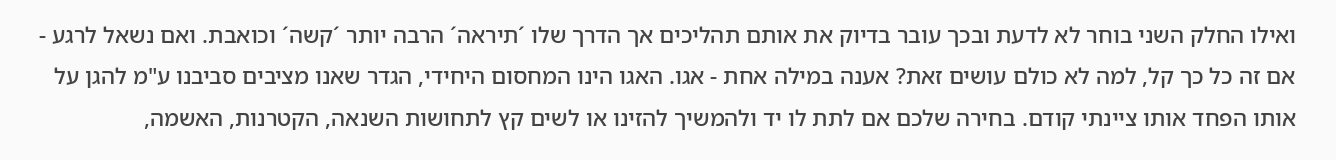ואילו החלק השני בוחר לא לדעת ובכך עובר בדיוק את אותם תהליכים אך הדרך שלו ´תיראה´ הרבה יותר ´קשה´ וכואבת. ואם נשאל לרגע - אם זה כל כך קל, למה לא כולם עושים זאת? אענה במילה אחת - אגו. האגו הינו המחסום היחידי, הגדר שאנו מציבים סביבנו ע"מ להגן על אותו הפחד אותו ציינתי קודם. בחירה שלכם אם לתת לו יד ולהמשיך להזינו או לשים קץ לתחושות השנאה, הקטרנות, האשמה,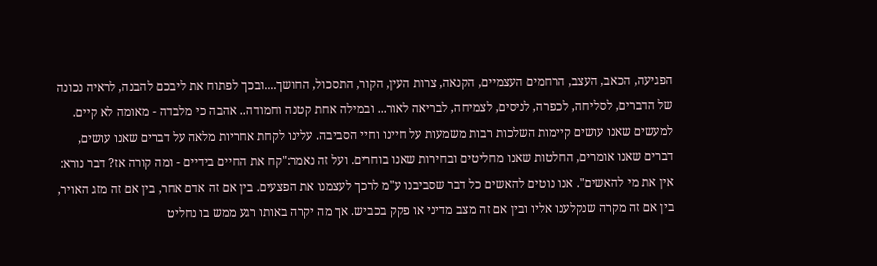הפגיעה, הכאב, העצב, הרחמים העצמיים, הקנאה, צרות העין, הקור, התסכול, החושך....ובכך לפתוח את ליבכם להבנה, לראיה נכונה של הדברים, לסליחה, לכפרה, לניסים, לצמיחה, לבריאה לאור... ובמילה אחת קטנה וחמודה.. אהבה כי מלבדה - מאומה לא קיים.
למעשים שאנו עושים קיימות השלכות רבות משמעות על חיינו וחיי הסביבה. עלינו לקחת אחריות מלאה על דברים שאנו עושים, דברים שאנו אומרים, החלטות שאנו מחליטים ובחירות שאנו בוחרים. ועל זה נאמר:"קח את החיים בידיים - ומה קורה אז? דבר נורא: אין את מי להאשים". אנו נוטים להאשים כל דבר שסביבנו ע"מ לרכך לעצמנו את הפצעים. בין אם זה אדם אחר, בין אם זה מזג האויר, בין אם זה מקרה שנקלענו אליו ובין אם זה מצב מדיני או פקק בכביש. אך מה יקרה באותו רגע ממש בו נחליט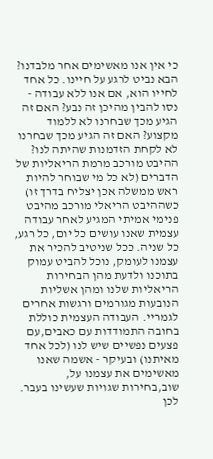כי אין אנו מאשימים אחר מלבדנו? הבא נביט לרגע על חיינו. כל אחד לחייו הוא, אם אנו ללא עבודה - נסו להבין מהיכן זה נבע? האם זה הגיע מכך שבחרנו לא ללמוד מקצוע? האם זה הגיע מכך שבחרנו לא לקחת הזדמנות שהיתה לנו? ההיבט מורכב מרמת הריאליות של הדברים (לא כל מי שבוחר להיות ראש ממשלה אכן יצליח בדרך זו) כשההיבט הריאלי מורכב מהיבט פנימי אמיתי המגיע לאחר עבודה עצמית שאנו עושים כל יום, כל רגע, כל שניה. ככל שניטיב להכיר את עצמנו לעומק, נוכל להביט עמוק בתוכנו ולדעת מהן הבחירות הריאליות שלנו ומהן אשליות הנובעות מגורמים ורגשות אחרים לגמריי. העבודה העצמית כוללת בחובה התמודדות עם כאבים,עם פצעים נפשיים שיש לנו (לכל אחד מאיתנו) ובעיקר - אשמה שאנו מאשימים את עצמנו על, שוב,בחירות שגויות שעשינו בעבר. לכן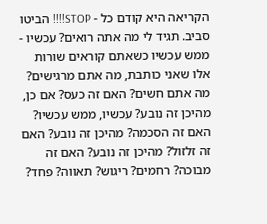הקריאה היא קודם כל - STOP!!!! הביטו סביב. תגיד לי מה אתה רואים? עכשיו - ממש עכשיו כשאתם קוראים שורות אלו שאני כותבת, מה אתם מרגישים? מה אתם חשים? האם זה כעס? אם כן, מהיכן זה נובע? עכשיו, ממש עכשיו? האם זה הסכמה? מהיכן זה נובע? האם זה זלזול? מהיכן זה נובע? האם זה מבוכה? רחמים? ריגוש? תאווה? פחד?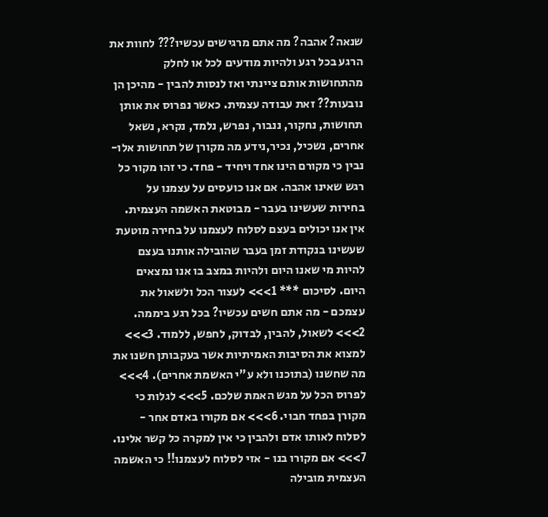שנאה? אהבה? מה אתם מרגישים עכשיו??? לחוות את הרגע בכל רגע ולהיות מודעים לכל או לחלק מהתחושות אותם ציינתי ואז לנסות להבין - מהיכן הן נובעות?? זאת עבודה עצמית. כאשר נפרוס את אותן תחושות, נחקור, ננבור, נפרש, נלמד, נקרא, נשאל אחרים, נשכיל, נכיר,נידע מה מקורן של תחושות אלו- נבין כי מקורם הינו אחד ויחיד - פחד. כי זהו מקור כל רגש שאינו אהבה. אם אנו כועסים על עצמנו על בחירות שעשינו בעבר - מבוטאת האשמה העצמית. אין אנו יכולים בעצם לסלוח לעצמנו על בחירה מוטעת שעשינו בנקודת זמן בעבר שהובילה אותנו בעצם להיות מי שאנו היום ולהיות במצב בו אנו נמצאים היום. לסיכום *** 1>>> לעצור הכל ולשאול את עצמכם - מה אתם חשים עכשיו? בכל רגע ביממה. 2>>> לשאול, להבין, לבדוק, לחפש, ללמוד. 3>>> למצוא את הסיבות האמיתיות אשר בעקבותן חשנו את מה שחשנו (בתוכנו ולא ע"י האשמת אחרים). 4>>> לפרוס הכל על מגש האמת שלכם. 5>>> לגלות כי מקורן בפחד חבוי. 6>>> אם מקורו באדם אחר - לסלוח לאותו אדם ולהבין כי אין למקרה כל קשר אלינו. 7>>> אם מקורו בנו - אזי לסלוח לעצמנו!! כי האשמה העצמית מובילה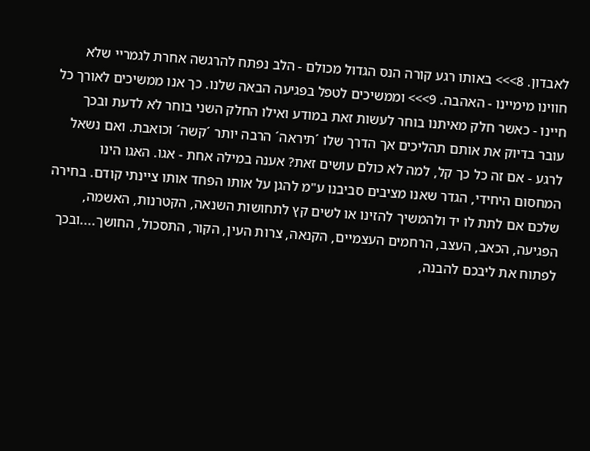לאבדון. 8>>> באותו רגע קורה הנס הגדול מכולם - הלב נפתח להרגשה אחרת לגמריי שלא חווינו מימיינו - האהבה. 9>>> וממשיכים לטפל בפגיעה הבאה שלנו. כך אנו ממשיכים לאורך כל חיינו - כאשר חלק מאיתנו בוחר לעשות זאת במודע ואילו החלק השני בוחר לא לדעת ובכך עובר בדיוק את אותם תהליכים אך הדרך שלו ´תיראה´ הרבה יותר ´קשה´ וכואבת. ואם נשאל לרגע - אם זה כל כך קל, למה לא כולם עושים זאת? אענה במילה אחת - אגו. האגו הינו המחסום היחידי, הגדר שאנו מציבים סביבנו ע"מ להגן על אותו הפחד אותו ציינתי קודם. בחירה שלכם אם לתת לו יד ולהמשיך להזינו או לשים קץ לתחושות השנאה, הקטרנות, האשמה, הפגיעה, הכאב, העצב, הרחמים העצמיים, הקנאה, צרות העין, הקור, התסכול, החושך....ובכך לפתוח את ליבכם להבנה,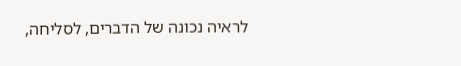לראיה נכונה של הדברים, לסליחה,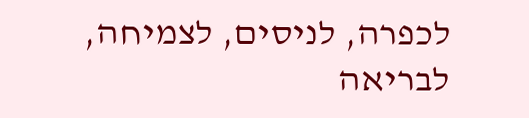לכפרה, לניסים, לצמיחה, לבריאה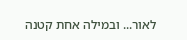לאור... ובמילה אחת קטנה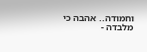וחמודה.. אהבה כי מלבדה -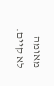מאומה לא קיים.